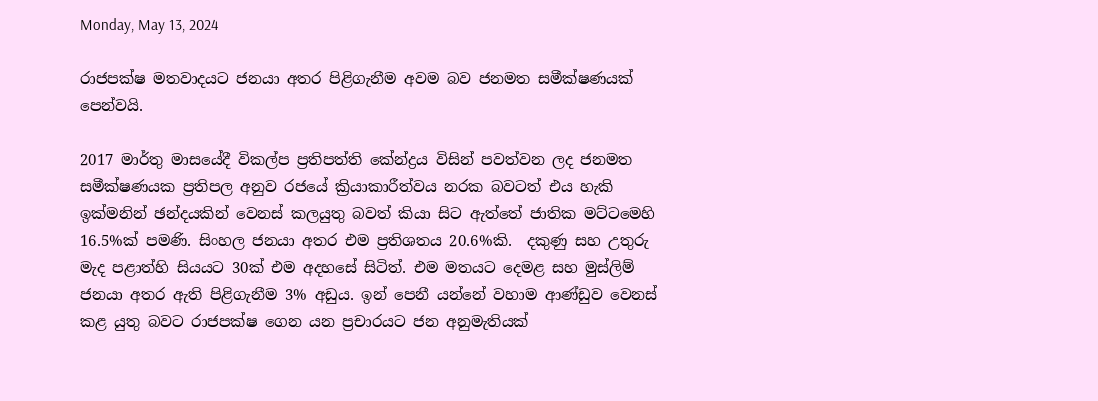Monday, May 13, 2024

රාජපක්ෂ මතවාදයට ජනයා අතර පිළිගැනීම අවම බව ජනමත සමීක්ෂණයක් පෙන්වයි.

2017 මාර්තු මාසයේදී විකල්ප ප්‍රතිපත්ති කේන්ද්‍රය විසින් පවත්වන ලද ජනමත සමීක්ෂණයක ප්‍රතිපල අනුව රජයේ ක්‍රියාකාරීත්වය නරක බවටත් එය හැකි ඉක්මනින් ඡන්දයකින් වෙනස් කලයුතු බවත් කියා සිට ඇත්තේ ජාතික මට්ටමෙහි 16.5%ක් පමණි. සිංහල ජනයා අතර එම ප්‍රතිශතය 20.6%කි.  දකුණු සහ උතුරු මැද පළාත්හි සියයට 30ක් එම අදහසේ සිටිත්. එම මතයට දෙමළ සහ මුස්ලිම් ජනයා අතර ඇති පිළිගැනීම 3% අඩුය. ඉන් පෙනී යන්නේ වහාම ආණ්ඩුව වෙනස් කළ යුතු බවට රාජපක්ෂ ගෙන යන ප්‍රචාරයට ජන අනුමැතියක්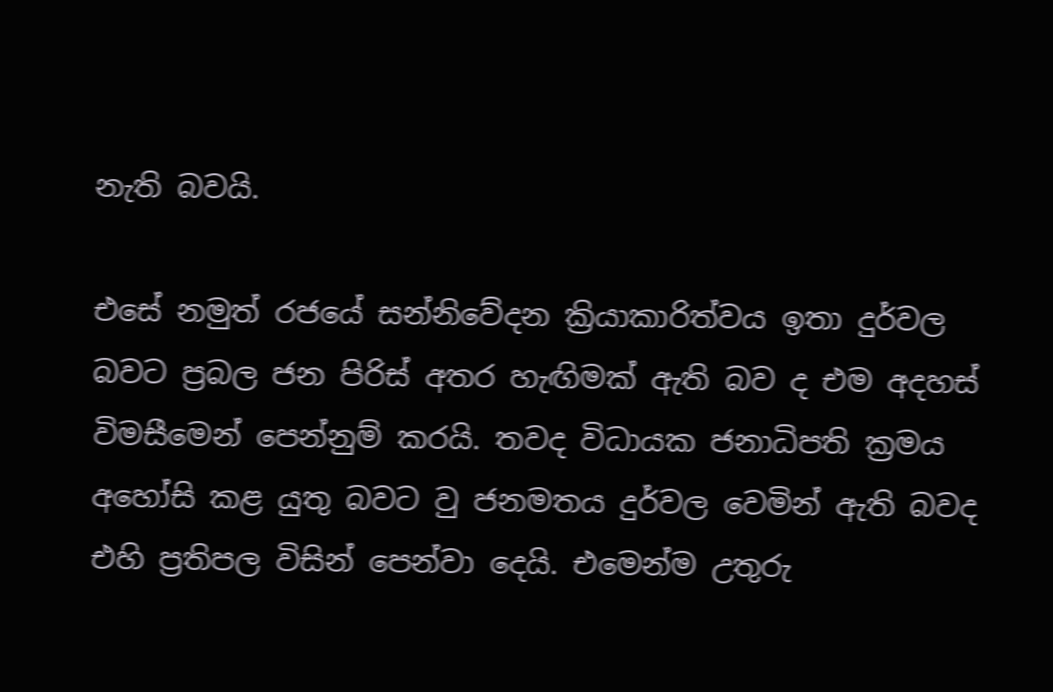නැති බවයි.

එසේ නමුත් රජයේ සන්නිවේදන ක්‍රියාකාරිත්වය ඉතා දුර්වල බවට ප්‍රබල ජන පිරිස් අතර හැඟිමක් ඇති බව ද එම අදහස් විමසීමෙන් පෙන්නුම් කරයි. තවද විධායක ජනාධිපති ක්‍රමය අහෝසි කළ යුතු බවට වු ජනමතය දුර්වල වෙමින් ඇති බවද එහි ප්‍රතිපල විසින් පෙන්වා දෙයි. එමෙන්ම උතුරු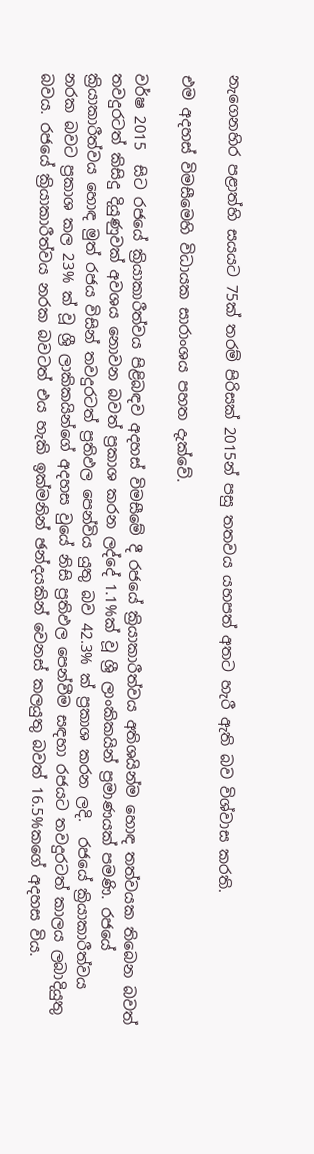නැගෙනහිර පළාත්හි සයයට 75ක් තරම් පිරිසක් 2015න් පසු තතවය යහපත් අතට හැරී ඇති බව විශ්වාස කරති.

එම අදහස් විමසීමෙහි විධායක සාරාංශය පහත දැක්වේ.

වර්ෂ 2015  සිට රජයේ ක්‍රියාකාරීත්වය පිළිබඳව අදහස් විමසීමේ දී රජයේ ක්‍රියාකාරීත්වය අතිශයින්ම හොඳ තත්වයක තිබෙන බවත් තවදුරටත් කිසිදු දියුණුවක් අවශය නොවන බවත් ප්‍රකාශ කරන ලද්දේ 1.1%ක් වූ ශ්‍රී ලාංකිකයින් ප්‍රමාණයක් පමණි. රජයේ ක්‍රියාකාරීත්වය හොඳ මුත් රජය විසින් තවදුරටත් ප්‍රතිඵල පෙන්විය යුතු බව 42.3% ක් ප්‍රකාශ කරන ලදි.  රජයේ ක්‍රියාකාරීත්වය නරක බවට ප්‍රකාශ කල 23% ක් වූ ශ්‍රී ලාකිකයින්ගේ අදහස වුයේ නිසි ප්‍රතිඵල පෙන්වීම සඳහා රජයට තවදුරටත් කාලය ලබාදියුතු බවය. රජයේ ක්‍රියාකාරීත්වය නරක බවටත් එය හැකි ඉක්මනින් ඡන්දයකින් වෙනස් කලයුතු බවත් 16.5%කගේ අදහස විය.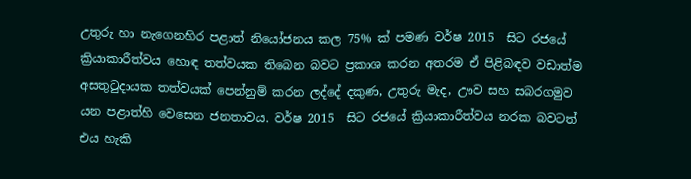උතුරු හා නැගෙනහිර පළාත් නියෝජනය කල 75% ක් පමණ වර්ෂ 2015  සිට රජයේ ක්‍රියාකාරීත්වය හොඳ තත්වයක තිබෙන බවට ප්‍රකාශ කරන අතරම ඒ පිළිබඳව වඩාත්ම අසතුටුදායක තත්වයක් පෙන්නුම් කරන ලද්දේ දකුණ, උතුරු මැද, ඌව සහ සබරගමුව යන පළාත්හි වෙසෙන ජනතාවය. වර්ෂ 2015  සිට රජයේ ක්‍රියාකාරීත්වය නරක බවටත් එය හැකි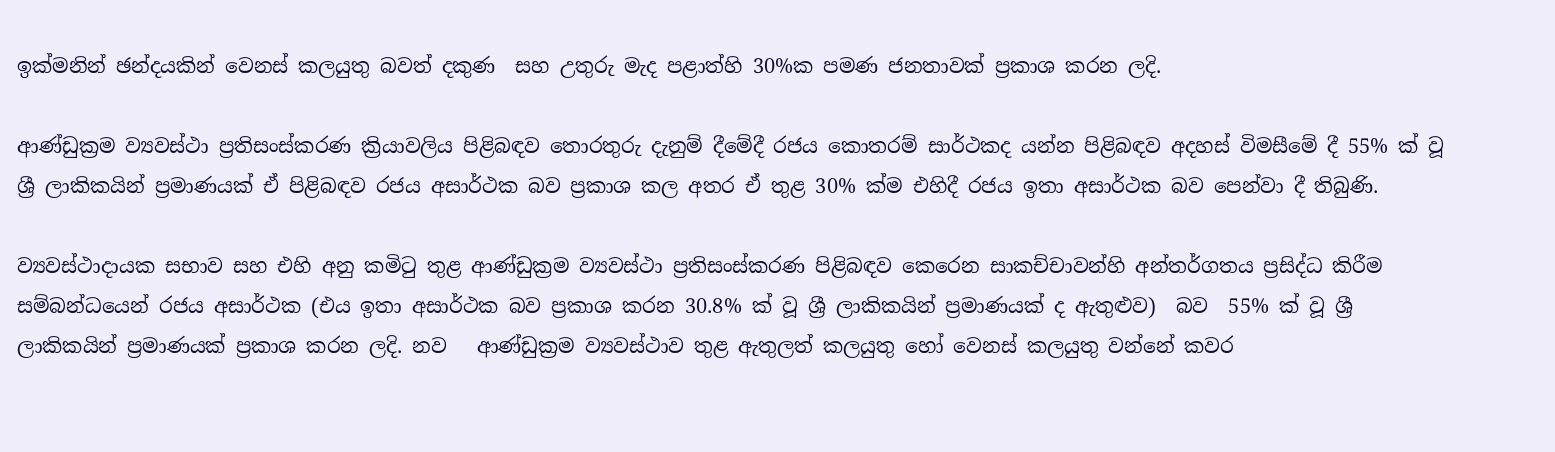ඉක්මනින් ඡන්දයකින් වෙනස් කලයුතු බවත් දකුණ  සහ උතුරු මැද පළාත්හි 30%ක පමණ ජනතාවක් ප්‍රකාශ කරන ලදි.

ආණ්ඩුක්‍රම ව්‍යවස්ථා ප්‍රතිසංස්කරණ ක්‍රියාවලිය පිළිබඳව තොරතුරු දැනුම් දීමේදී රජය කොතරම් සාර්ථකද යන්න පිළිබඳව අදහස් විමසීමේ දී 55% ක් වූ ශ්‍රී ලාකිකයින් ප්‍රමාණයක් ඒ පිළිබඳව රජය අසාර්ථක බව ප්‍රකාශ කල අතර ඒ තුළ 30% ක්ම එහිදී රජය ඉතා අසාර්ථක බව පෙන්වා දී තිබුණි.

ව්‍යවස්ථාදායක සභාව සහ එහි අනු කමිටු තුළ ආණ්ඩුක්‍රම ව්‍යවස්ථා ප්‍රතිසංස්කරණ පිළිබඳව කෙරෙන සාකච්චාවන්හි අන්තර්ගතය ප්‍රසිද්ධ කිරීම සම්බන්ධයෙන් රජය අසාර්ථක (එය ඉතා අසාර්ථක බව ප්‍රකාශ කරන 30.8% ක් වූ ශ්‍රී ලාකිකයින් ප්‍රමාණයක් ද ඇතුළුව)  බව  55% ක් වූ ශ්‍රී ලාකිකයින් ප්‍රමාණයක් ප්‍රකාශ කරන ලදි. නව   ආණ්ඩුක්‍රම ව්‍යවස්ථාව තුළ ඇතුලත් කලයුතු හෝ වෙනස් කලයුතු වන්නේ කවර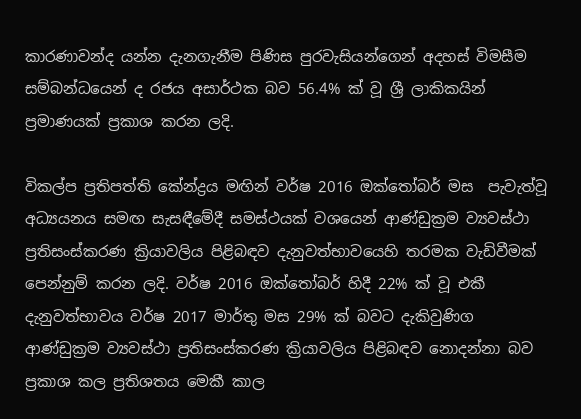කාරණාවන්ද යන්න දැනගැනීම පිණිස පුරවැසියන්ගෙන් අදහස් විමසීම සම්බන්ධයෙන් ද රජය අසාර්ථක බව 56.4% ක් වූ ශ්‍රී ලාකිකයින් ප්‍රමාණයක් ප්‍රකාශ කරන ලදි.

විකල්ප ප්‍රතිපත්ති කේන්ද්‍රය මඟින් වර්ෂ 2016 ඔක්තෝබර් මස  පැවැත්වූ අධ්‍යයනය සමඟ සැසඳීමේදී සමස්ථයක් වශයෙන් ආණ්ඩුක්‍රම ව්‍යවස්ථා ප්‍රතිසංස්කරණ ක්‍රියාවලිය පිළිබඳව දැනුවත්භාවයෙහි තරමක වැඩිවීමක් පෙන්නුම් කරන ලදි. වර්ෂ 2016 ඔක්තෝබර් හිදී 22% ක් වූ එකී දැනුවත්භාවය වර්ෂ 2017 මාර්තු මස 29% ක් බවට දැකිවුණිග ආණ්ඩුක්‍රම ව්‍යවස්ථා ප්‍රතිසංස්කරණ ක්‍රියාවලිය පිළිබඳව නොදන්නා බව ප්‍රකාශ කල ප්‍රතිශතය මෙකී කාල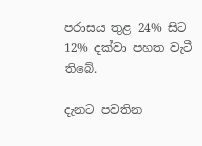පරාසය තුළ 24% සිට 12% දක්වා පහත වැටී තිබේ.

දැනට පවතින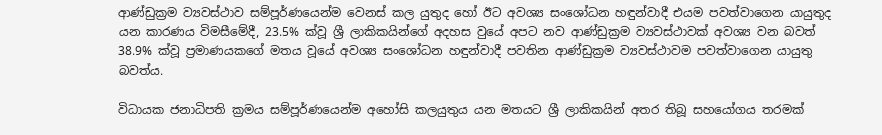ආණ්ඩුක්‍රම ව්‍යවස්ථාව සම්පූර්ණයෙන්ම වෙනස් කල යුතුද හෝ ඊට අවශ්‍ය සංශෝධන හඳුන්වාදී එයම පවත්වාගෙන යායුතුද යන කාරණය විමසීමේදී, 23.5% ක්වූ ශ්‍රී ලාකිකයින්ගේ අදහස වුයේ අපට නව ආණ්ඩුක්‍රම ව්‍යවස්ථාවක් අවශ්‍ය වන බවත් 38.9% ක්වූ ප්‍රමාණයකගේ මතය වූයේ අවශ්‍ය සංශෝධන හඳුන්වාදී පවතින ආණ්ඩුක්‍රම ව්‍යවස්ථාවම පවත්වාගෙන යායුතු බවත්ය.

විධායක ජනාධිපති ක්‍රමය සම්පූර්ණයෙන්ම අහෝසි කලයුතුය යන මතයට ශ්‍රී ලාකිකයින් අතර තිබූ සහයෝගය තරමක්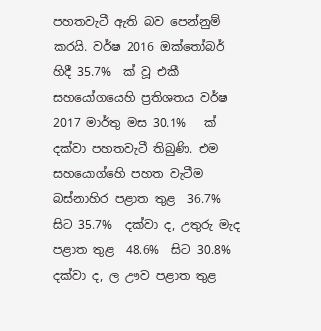පහතවැටී ඇති බව පෙන්නුම් කරයි. වර්ෂ 2016 ඔක්තෝබර් හිදී 35.7%  ක් වූ එකී සහයෝගයෙහි ප්‍රතිශතය වර්ෂ 2017 මාර්තු මස 30.1%   ක් දක්වා පහතවැටී තිබුණි. එම සහයොග්හෙි පහත වැටීම බස්නාහිර පළාත තුළ  36.7%  සිට 35.7%  දක්වා ද, උතුරු මැද පළාත තුළ  48.6%  සිට 30.8%  දක්වා ද, ල ඌව පළාත තුළ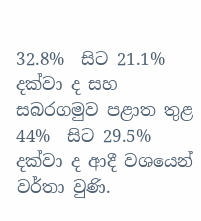32.8%  සිට 21.1%  දක්වා ද සහ සබරගමුව පළාත තුළ 44%  සිට 29.5% දක්වා ද ආදී වශයෙන් වර්තා වුණි.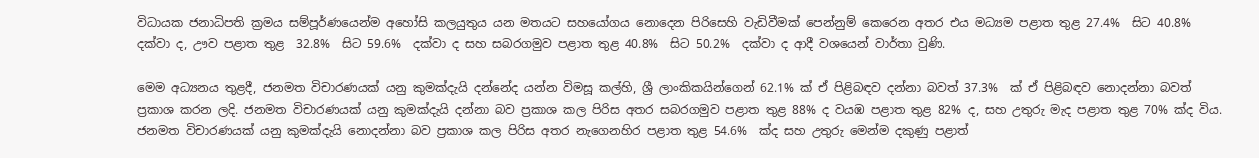විධායක ජනාධිපති ක්‍රමය සම්පූර්ණයෙන්ම අහෝසි කලයුතුය යන මතයට සහයෝගය නොදෙන පිරිසෙහි වැඩිවීමක් පෙන්නුම් කෙරෙන අතර එය මධ්‍යම පළාත තුළ 27.4%  සිට 40.8%  දක්වා ද, ඌව පළාත තුළ  32.8%  සිට 59.6%  දක්වා ද සහ සබරගමුව පළාත තුළ 40.8%  සිට 50.2%  දක්වා ද ආදී වශයෙන් වාර්තා වුණි.

මෙම අධ්‍යනය තුළදී, ජනමත විචාරණයක් යනු කුමක්දැයි දන්නේද යන්න විමසූ කල්හි, ශ්‍රී ලාංකිකයින්ගෙන් 62.1% ක් ඒ පිළිබඳව දන්නා බවත් 37.3%  ක් ඒ පිළිබඳව නොදන්නා බවත් ප්‍රකාශ කරන ලදි. ජනමත විචාරණයක් යනු කුමක්දැයි දන්නා බව ප්‍රකාශ කල පිරිස අතර සබරගමුව පළාත තුළ 88% ද වයඹ පළාත තුළ 82% ද, සහ උතුරු මැද පළාත තුළ 70% ක්ද විය. ජනමත විචාරණයක් යනු කුමක්දැයි නොදන්නා බව ප්‍රකාශ කල පිරිස අතර නැගෙනහිර පළාත තුළ 54.6%  ක්ද සහ උතුරු මෙන්ම දකුණු පළාත්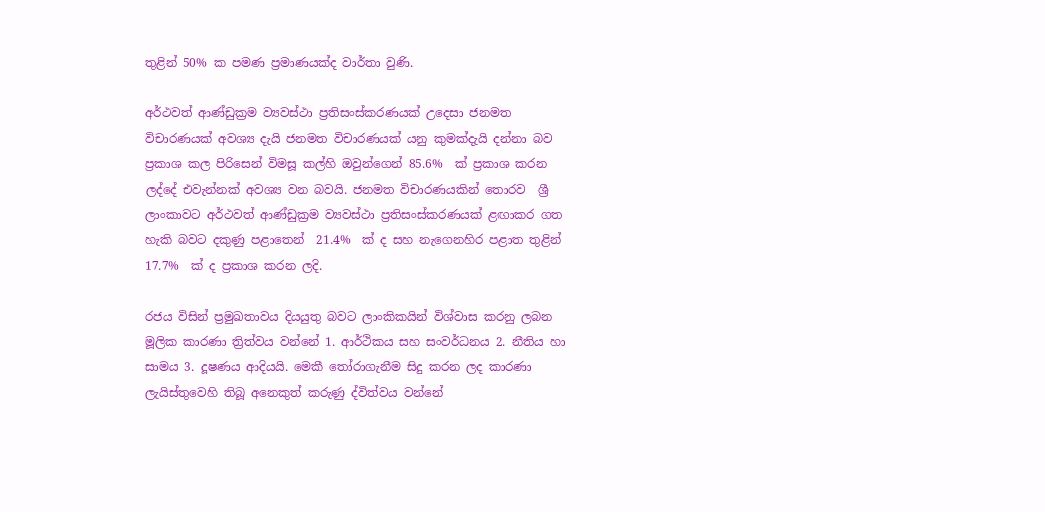තුළින් 50% ක පමණ ප්‍රමාණයක්ද වාර්තා වුණි.

අර්ථවත් ආණ්ඩුක්‍රම ව්‍යවස්ථා ප්‍රතිසංස්කරණයක් උදෙසා ජනමත විචාරණයක් අවශ්‍ය දැයි ජනමත විචාරණයක් යනු කුමක්දැයි දන්නා බව ප්‍රකාශ කල පිරිසෙන් විමසූ කල්හි ඔවුන්ගෙන් 85.6%  ක් ප්‍රකාශ කරන ලද්දේ එවැන්නක් අවශ්‍ය වන බවයි. ජනමත විචාරණයකින් තොරව  ශ්‍රී ලාංකාවට අර්ථවත් ආණ්ඩුක්‍රම ව්‍යවස්ථා ප්‍රතිසංස්කරණයක් ළඟාකර ගත හැකි බවට දකුණු පළාතෙන්  21.4%  ක් ද සහ නැගෙනහිර පළාත තුළින් 17.7%  ක් ද ප්‍රකාශ කරන ලදි.

රජය විසින් ප්‍රමුඛතාවය දියයුතු බවට ලාංකිකයින් විශ්වාස කරනු ලබන මූලික කාරණා ත්‍රිත්වය වන්නේ 1. ආර්ථිකය සහ සංවර්ධනය 2. නීතිය හා සාමය 3. දූෂණය ආදියයි. මෙකී තෝරාගැනීම සිදු කරන ලද කාරණා ලැයිස්තුවෙහි තිබූ අනෙකුත් කරුණු ද්විත්වය වන්නේ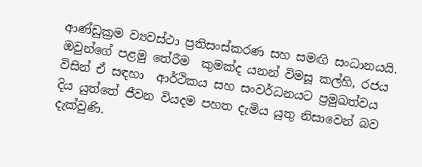ආණ්ඩුක්‍රම ව්‍යවස්ථා ප්‍රතිසංස්කරණ සහ සමඟි සංධානයයි. ඔවුන්ගේ පළමු තේරීම  කුමක්ද යනන් විමසූ කල්හි, රජය විසින් ඒ සඳහා  ආර්ථිකය සහ සංවර්ධනයට ප්‍රමුඛත්වය දිය යුත්තේ ජීවන වියදම පහත දැමිය යුතු නිසාවෙන් බව දැක්වුණි.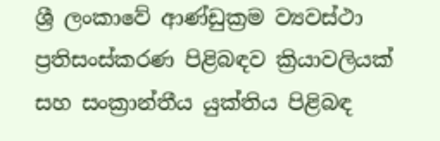ශ්‍රී ලංකාවේ ආණ්ඩුක්‍රම ව්‍යවස්ථා ප්‍රතිසංස්කරණ පිළිබඳව ක්‍රියාවලියක් සහ සංක්‍රාන්තීය යුක්තිය පිළිබඳ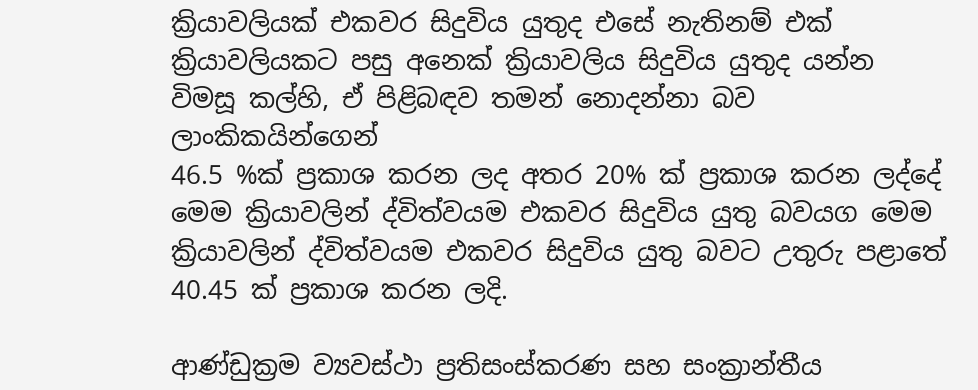ක්‍රියාවලියක් එකවර සිදුවිය යුතුද එසේ නැතිනම් එක් ක්‍රියාවලියකට පසු අනෙක් ක්‍රියාවලිය සිදුවිය යුතුද යන්න විමසූ කල්හි, ඒ පිළිබඳව තමන් නොදන්නා බව ලාංකිකයින්ගෙන්
46.5 %ක් ප්‍රකාශ කරන ලද අතර 20% ක් ප්‍රකාශ කරන ලද්දේ මෙම ක්‍රියාවලින් ද්විත්වයම එකවර සිදුවිය යුතු බවයග මෙම ක්‍රියාවලින් ද්විත්වයම එකවර සිදුවිය යුතු බවට උතුරු පළාතේ 40.45 ක් ප්‍රකාශ කරන ලදි.

ආණ්ඩුක්‍රම ව්‍යවස්ථා ප්‍රතිසංස්කරණ සහ සංක්‍රාන්තීය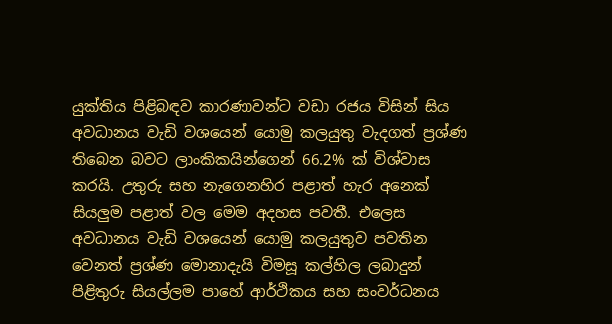යුක්තිය පිළිබඳව කාරණාවන්ට වඩා රජය විසින් සිය අවධානය වැඩි වශයෙන් යොමු කලයුතු වැදගත් ප්‍රශ්ණ තිබෙන බවට ලාංකිකයින්ගෙන් 66.2% ක් විශ්වාස කරයි. උතුරු සහ නැගෙනහිර පළාත් හැර අනෙක් සියලුම පළාත් වල මෙම අදහස පවතී. එලෙස  අවධානය වැඩි වශයෙන් යොමු කලයුතුව පවතින වෙනත් ප්‍රශ්ණ මොනාදැයි විමසූ කල්හිල ලබාදුන් පිළිතුරු සියල්ලම පාහේ ආර්ථිකය සහ සංවර්ධනය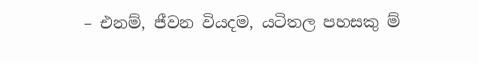– එනම්, ජීවන වියදම, යටිතල පහසකු ම්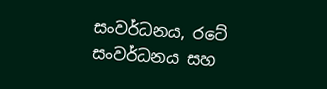සංවර්ධනය, රටේ සංවර්ධනය සහ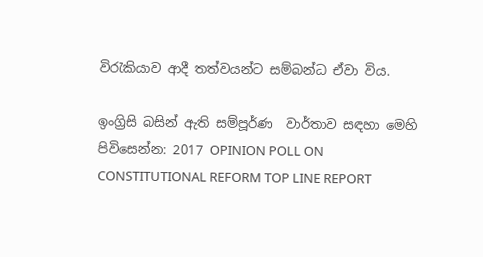විරැකියාව ආදී තත්වයන්ට සම්බන්ධ ඒවා විය.

ඉංග්‍රිසි බසින් ඇති සම්පූර්ණ  වාර්තාව සඳහා මෙහි පිවිසෙන්න: 2017 OPINION POLL ON
CONSTITUTIONAL REFORM TOP LINE REPORT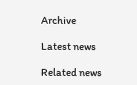Archive

Latest news

Related news